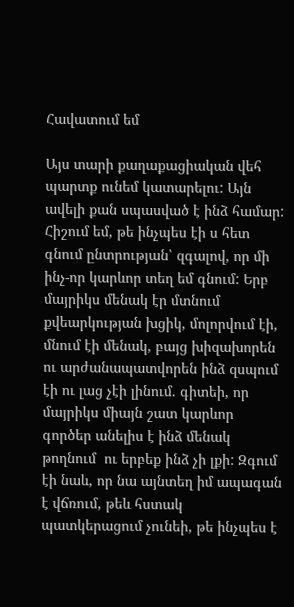Հավատում եմ

Այս տարի քաղաքացիական վեհ պարտք ունեմ կատարելու: Այն ավելի քան սպասված է ինձ համար: Հիշում եմ, թե ինչպես էի ս հետ գնում ընտրության՝ զգալով, որ մի ինչ-որ կարևոր տեղ եմ գնում: Երբ մայրիկս մենակ էր մտնում քվեարկության խցիկ, մոլորվում էի, մնում էի մենակ, բայց խիզախորեն ու արժանապատվորեն ինձ զսպում էի ու լաց չէի լինում. գիտեի, որ մայրիկս միայն շատ կարևոր գործեր անելիս է ինձ մենակ թողնում  ու երբեք ինձ չի լքի: Զգում էի նաև, որ նա այնտեղ իմ ապագան է վճռում, թեև հստակ պատկերացում չունեի, թե ինչպես է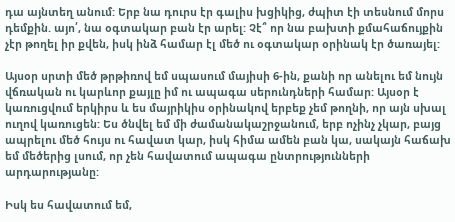դա այնտեղ անում: Երբ նա դուրս էր գալիս խցիկից, ժպիտ էի տեսնում մորս դեմքին. այո՛, նա օգտակար բան էր արել: Չէ՞ որ նա բախտի քմահաճույքին չէր թողել իր քվեն, իսկ ինձ համար էլ մեծ ու օգտակար օրինակ էր ծառայել:

Այսօր սրտի մեծ թրթիռով եմ սպասում մայիսի 6-ին, քանի որ անելու եմ նույն վճռական ու կարևոր քայլը իմ ու ապագա սերունդների համար: Այսօր է կառուցվում երկիրս և ես մայրիկիս օրինակով երբեք չեմ թողնի, որ այն սխալ ուղով կառուցեն: Ես ծնվել եմ մի ժամանակաշրջանում, երբ ոչինչ չկար, բայց ապրելու մեծ հույս ու հավատ կար, իսկ հիմա ամեն բան կա, սակայն հաճախ եմ մեծերից լսում, որ չեն հավատում ապագա ընտրությունների արդարությանը:

Իսկ ես հավատում եմ,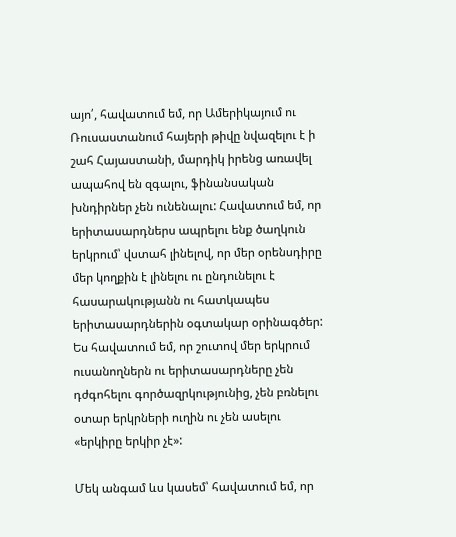այո՛, հավատում եմ, որ Ամերիկայում ու Ռուսաստանում հայերի թիվը նվազելու է ի շահ Հայաստանի, մարդիկ իրենց առավել ապահով են զգալու, ֆինանսական խնդիրներ չեն ունենալու: Հավատում եմ, որ երիտասարդներս ապրելու ենք ծաղկուն երկրում՝ վստահ լինելով, որ մեր օրենսդիրը մեր կողքին է լինելու ու ընդունելու է հասարակությանն ու հատկապես երիտասարդներին օգտակար օրինագծեր: Ես հավատում եմ, որ շուտով մեր երկրում ուսանողներն ու երիտասարդները չեն դժգոհելու գործազրկությունից, չեն բռնելու օտար երկրների ուղին ու չեն ասելու «երկիրը երկիր չէ»:

Մեկ անգամ ևս կասեմ՝ հավատում եմ, որ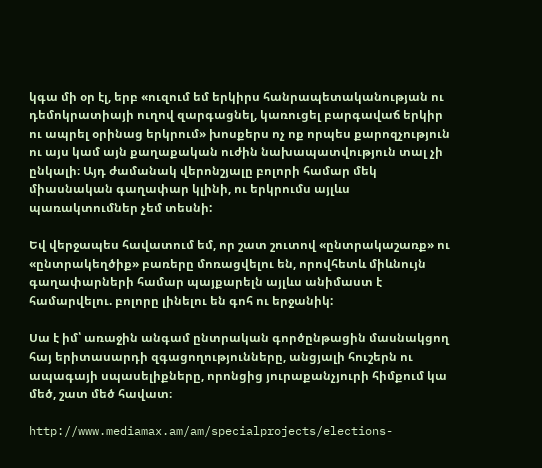կգա մի օր էլ, երբ «ուզում եմ երկիրս հանրապետականության ու դեմոկրատիայի ուղով զարգացնել, կառուցել բարգավաճ երկիր ու ապրել օրինաց երկրում» խոսքերս ոչ ոք որպես քարոզչություն ու այս կամ այն քաղաքական ուժին նախապատվություն տալ չի ընկալի։ Այդ ժամանակ վերոնշյալը բոլորի համար մեկ միասնական գաղափար կլինի, ու երկրումս այլևս պառակտումներ չեմ տեսնի:

Եվ վերջապես հավատում եմ, որ շատ շուտով «ընտրակաշառք» ու «ընտրակեղծիք» բառերը մոռացվելու են, որովհետև միևնույն գաղափարների համար պայքարելն այլևս անիմաստ է համարվելու. բոլորը լինելու են գոհ ու երջանիկ:

Սա է իմ՝ առաջին անգամ ընտրական գործընթացին մասնակցող հայ երիտասարդի զգացողությունները, անցյալի հուշերն ու ապագայի սպասելիքները, որոնցից յուրաքանչյուրի հիմքում կա մեծ, շատ մեծ հավատ։

http://www.mediamax.am/am/specialprojects/elections-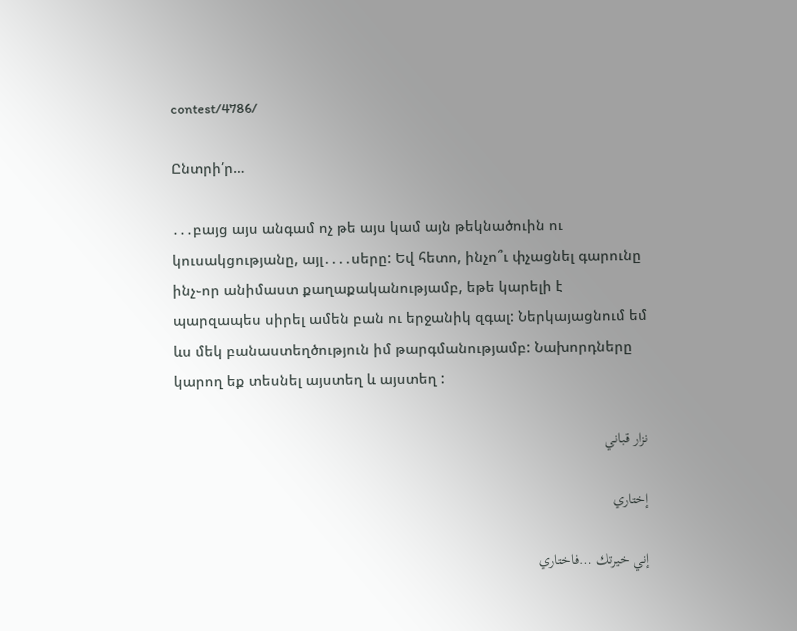contest/4786/

Ընտրի՛ր…

․․․բայց այս անգամ ոչ թե այս կամ այն թեկնածուին ու կուսակցությանը, այլ․․․․սերը: Եվ հետո, ինչո՞ւ փչացնել գարունը ինչ֊որ անիմաստ քաղաքականությամբ, եթե կարելի է պարզապես սիրել ամեն բան ու երջանիկ զգալ: Ներկայացնում եմ ևս մեկ բանաստեղծություն իմ թարգմանությամբ: Նախորդները կարող եք տեսնել այստեղ և այստեղ :

نزار قباني

إختاري

إني خيرتك …فاختاري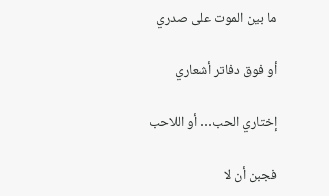ما بين الموت على صدري

أو فوق دفاتر أشعاري

إختاري الحب… أو اللاحب

فجبن أن لا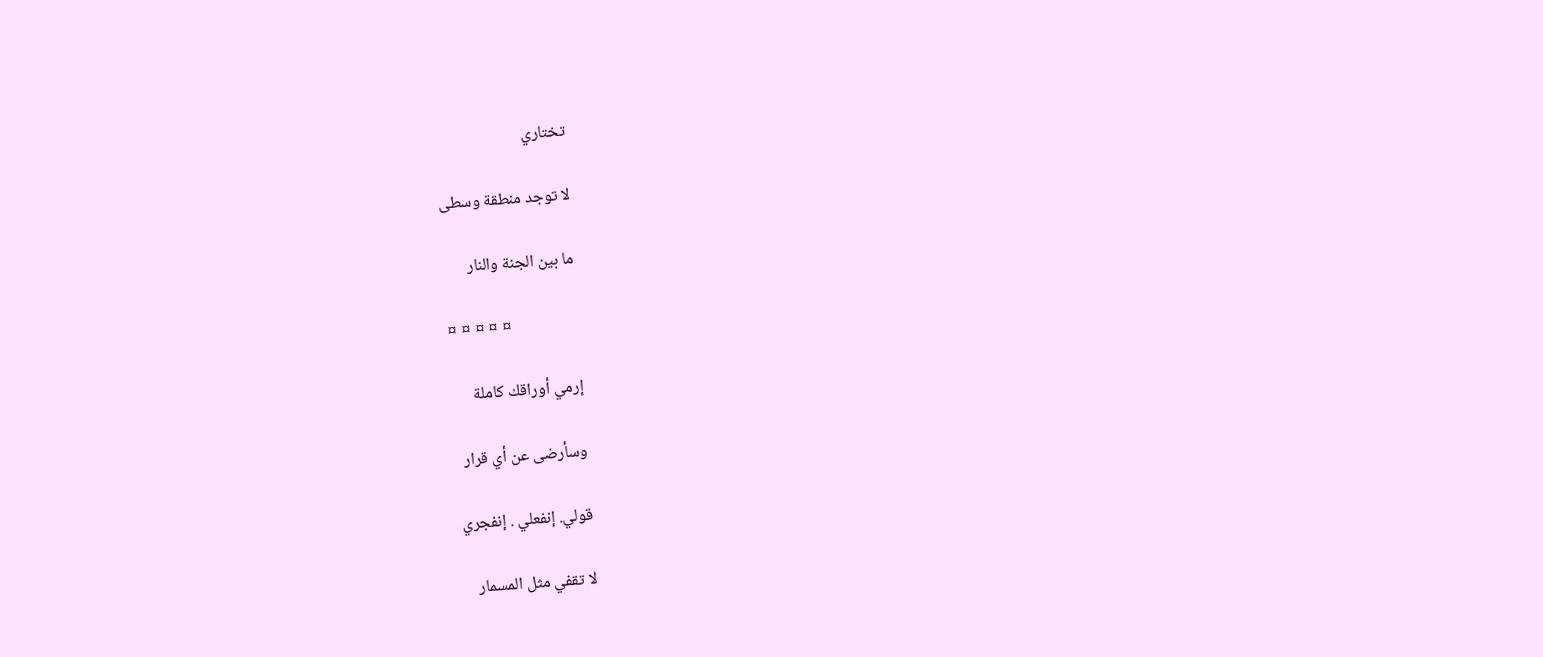تختاري

لا توجد منطقة وسطى

ما بين الجنة والنار

¤ ¤ ¤ ¤ ¤

إرمي أوراقك كاملة

وسأرضى عن أي قرار

قولي. إنفعلي . إنفجري

لا تقفي مثل المسمار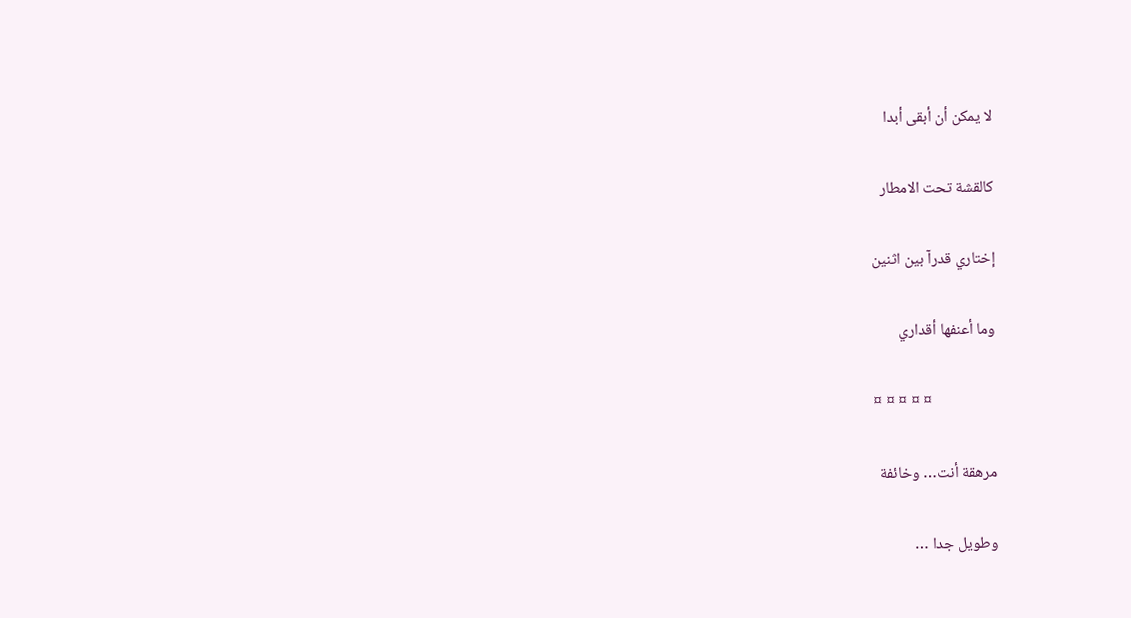لا يمكن أن أبقى أبدا

كالقشة تحت الامطار

إختاري قدرآ بين اثنين

وما أعنفها أقداري

¤ ¤ ¤ ¤ ¤

مرهقة أنت… وخائفة

وطويل جدا …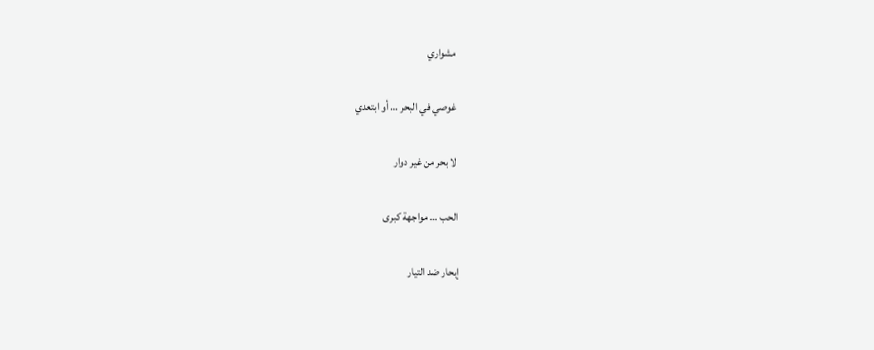مشواري

غوصي في البحر … أو ابتعدي

لا بحر من غير دوار

الحب … مواجهة كبرى

إبحار ضد التيار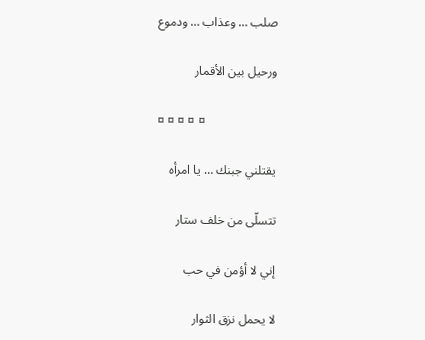صلب … وعذاب … ودموع

ورحيل بين الأقمار

¤ ¤ ¤ ¤ ¤

يقتلني جبنك … يا امرأه

تتسلّى من خلف ستار

إني لا أؤمن في حب

لا يحمل نزق الثوار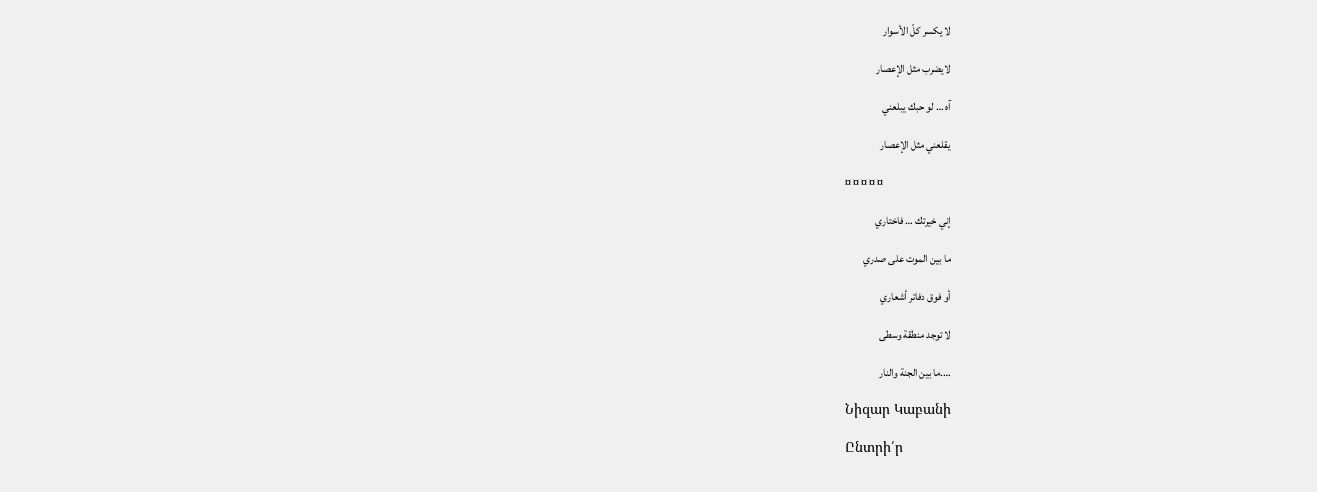لا يكسر كلّ الأسوار

لايضرب مثل الإعصار

آه … لو حبك يبلعني

يقلعني مثل الإعصار

¤ ¤ ¤ ¤ ¤

إني خيرتك … فاختاري

ما بين الموت على صدري

أو فوق دفاتر أشعاري

لا توجد منطقة وسطى

….ما بين الجنة والنار

Նիզար Կաբանի

Ընտրի՛ր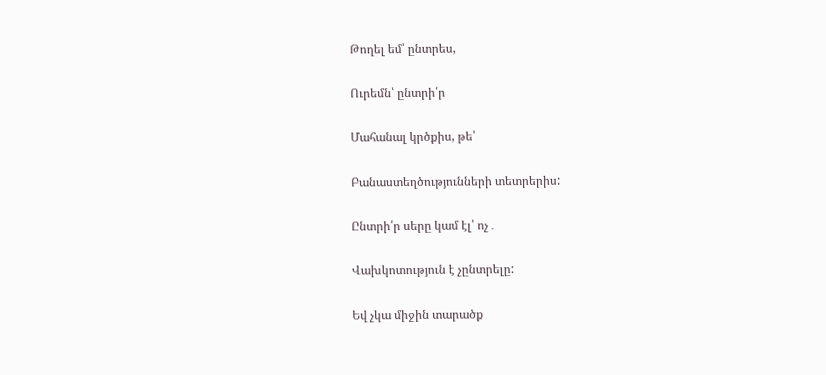Թողել եմ՝ ընտրես,

Ուրեմն՝ ընտրի՛ր

Մահանալ կրծքիս, թե՝

Բանաստեղծությունների տետրերիս:

Ընտրի՛ր սերը կամ էլ՝ ոչ․

Վախկոտություն է չընտրելը:

Եվ չկա միջին տարածք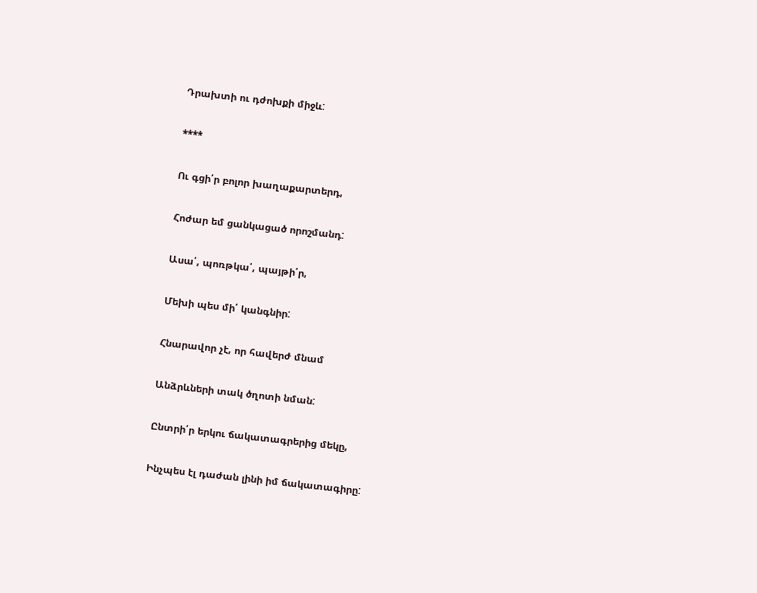Դրախտի ու դժոխքի միջև:

****

Ու գցի՛ր բոլոր խաղաքարտերդ,

Հոժար եմ ցանկացած որոշմանդ:

Ասա՛, պոռթկա՛, պայթի՛ր,

Մեխի պես մի՛ կանգնիր:

Հնարավոր չէ, որ հավերժ մնամ

Անձրևների տակ ծղոտի նման:

Ընտրի՛ր երկու ճակատագրերից մեկը,

Ինչպես էլ դաժան լինի իմ ճակատագիրը: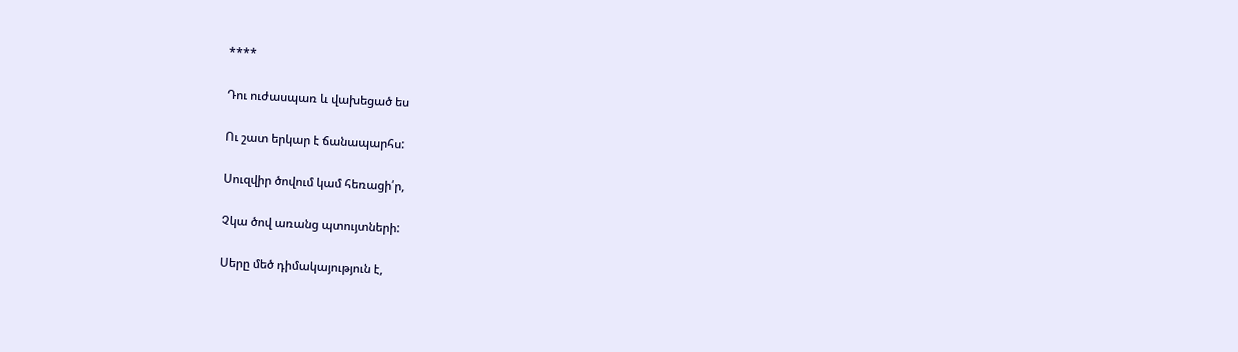****

Դու ուժասպառ և վախեցած ես

Ու շատ երկար է ճանապարհս:

Սուզվիր ծովում կամ հեռացի՛ր,

Չկա ծով առանց պտույտների:

Սերը մեծ դիմակայություն է,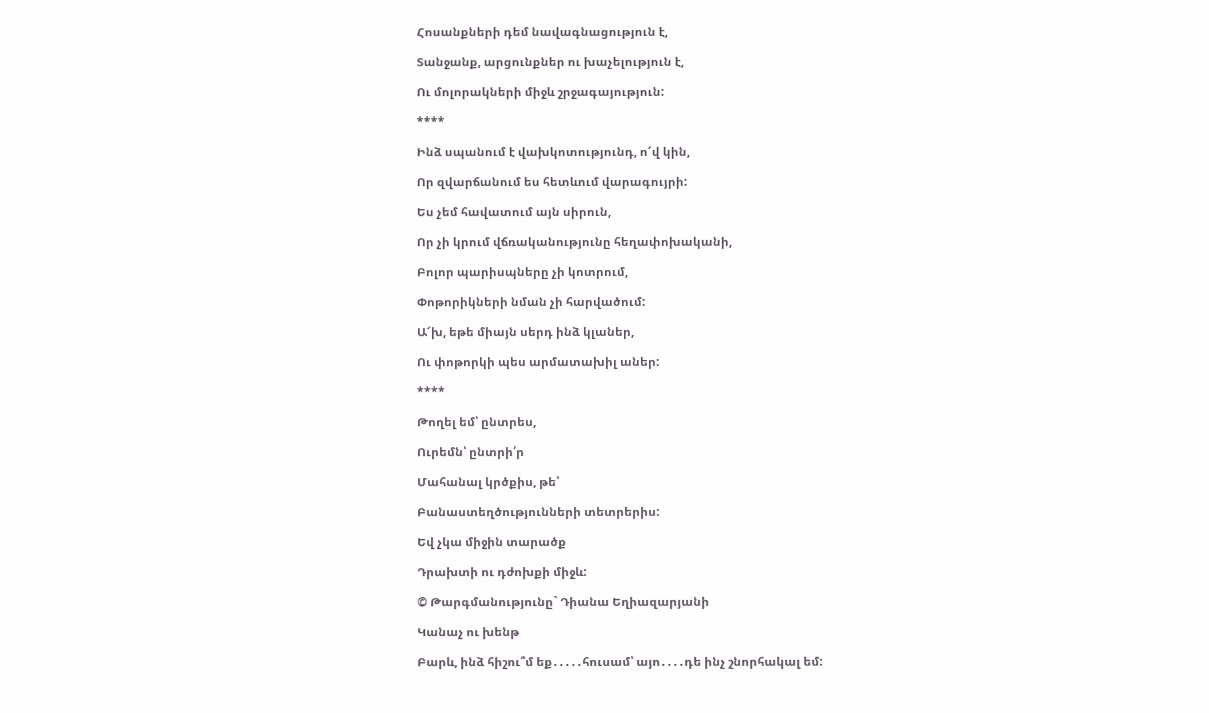Հոսանքների դեմ նավագնացություն է,

Տանջանք, արցունքներ ու խաչելություն է,

Ու մոլորակների միջև շրջագայություն:

****

Ինձ սպանում է վախկոտությունդ, ո՜վ կին,

Որ զվարճանում ես հետևում վարագույրի:

Ես չեմ հավատում այն սիրուն,

Որ չի կրում վճռականությունը հեղափոխականի,

Բոլոր պարիսպները չի կոտրում,

Փոթորիկների նման չի հարվածում:

Ա՜խ, եթե միայն սերդ ինձ կլաներ,

Ու փոթորկի պես արմատախիլ աներ:

****

Թողել եմ՝ ընտրես,

Ուրեմն՝ ընտրի՛ր

Մահանալ կրծքիս, թե՝

Բանաստեղծությունների տետրերիս:

Եվ չկա միջին տարածք

Դրախտի ու դժոխքի միջև:

© Թարգմանությունը` Դիանա Եղիազարյանի

Կանաչ ու խենթ

Բարև, ինձ հիշու՞մ եք․․․․․հուսամ՝ այո․․․․դե ինչ շնորհակալ եմ: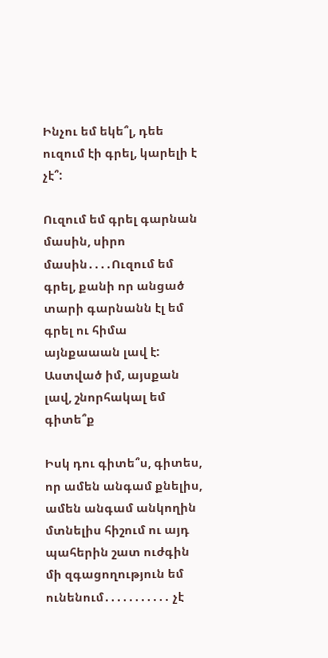Ինչու եմ եկե՞լ, դեե ուզում էի գրել, կարելի է չէ՞:

Ուզում եմ գրել գարնան մասին, սիրո մասին․․․․Ուզում եմ գրել, քանի որ անցած տարի գարնանն էլ եմ գրել ու հիմա այնքաաան լավ է: Աստված իմ, այսքան լավ, շնորհակալ եմ գիտե՞ք

Իսկ դու գիտե՞ս, գիտես, որ ամեն անգամ քնելիս, ամեն անգամ անկողին մտնելիս հիշում ու այդ պահերին շատ ուժգին մի զգացողություն եմ ունենում․․․․․․․․․․․ չէ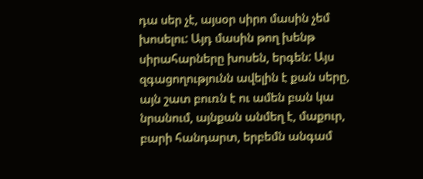դա սեր չէ, այսօր սիրո մասին չեմ խոսելու: Այդ մասին թող խենթ սիրահարները խոսեն, երգեն: Այս զգացողությունն ավելին է քան սերը, այն շատ բուռն է ու ամեն բան կա նրանում, այնքան անմեղ է, մաքուր, բարի հանդարտ, երբեմն անգամ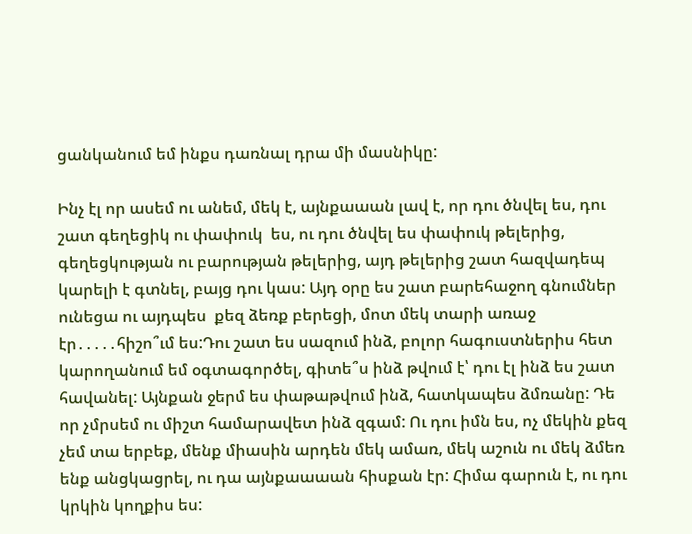ցանկանում եմ ինքս դառնալ դրա մի մասնիկը:

Ինչ էլ որ ասեմ ու անեմ, մեկ է, այնքաաան լավ է, որ դու ծնվել ես, դու շատ գեղեցիկ ու փափուկ  ես, ու դու ծնվել ես փափուկ թելերից, գեղեցկության ու բարության թելերից, այդ թելերից շատ հազվադեպ կարելի է գտնել, բայց դու կաս: Այդ օրը ես շատ բարեհաջող գնումներ ունեցա ու այդպես  քեզ ձեռք բերեցի, մոտ մեկ տարի առաջ էր․․․․․հիշո՞ւմ ես:Դու շատ ես սազում ինձ, բոլոր հագուստներիս հետ կարողանում եմ օգտագործել, գիտե՞ս ինձ թվում է՝ դու էլ ինձ ես շատ հավանել: Այնքան ջերմ ես փաթաթվում ինձ, հատկապես ձմռանը: Դե որ չմրսեմ ու միշտ համարավետ ինձ զգամ: Ու դու իմն ես, ոչ մեկին քեզ չեմ տա երբեք, մենք միասին արդեն մեկ ամառ, մեկ աշուն ու մեկ ձմեռ ենք անցկացրել, ու դա այնքաաաան հիսքան էր: Հիմա գարուն է, ու դու կրկին կողքիս ես: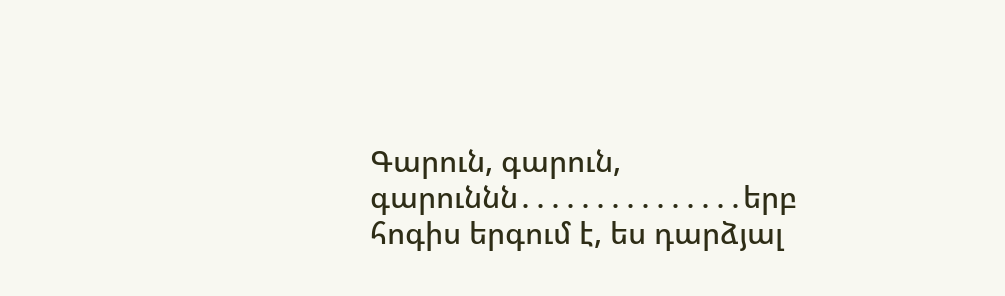Գարուն, գարուն, գարուննն․․․․․․․․․․․․․․․երբ հոգիս երգում է, ես դարձյալ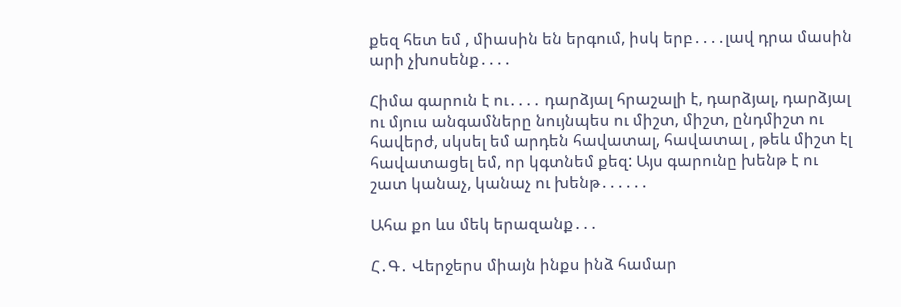քեզ հետ եմ , միասին են երգում, իսկ երբ․․․․լավ դրա մասին արի չխոսենք․․․․

Հիմա գարուն է ու․․․․ դարձյալ հրաշալի է, դարձյալ, դարձյալ ու մյուս անգամները նույնպես ու միշտ, միշտ, ընդմիշտ ու հավերժ, սկսել եմ արդեն հավատալ, հավատալ , թեև միշտ էլ հավատացել եմ, որ կգտնեմ քեզ: Այս գարունը խենթ է ու շատ կանաչ, կանաչ ու խենթ․․․․․․

Ահա քո ևս մեկ երազանք․․․

Հ․Գ․ Վերջերս միայն ինքս ինձ համար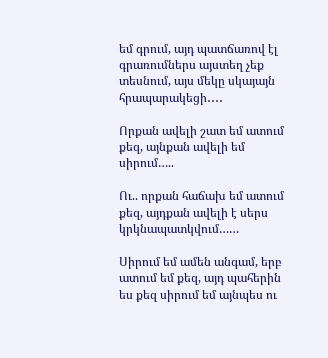եմ գրում, այդ պատճառով էլ գրառումներս այստեղ չեք տեսնում, այս մեկը սկայայն հրապարակեցի․․․․

Որքան ավելի շատ եմ ատում քեզ, այնքան ավելի եմ սիրում…..

Ու.. որքան հաճախ եմ ատում քեզ, այդքան ավելի է սերս կրկնապատկվում……

Սիրում եմ ամեն անգամ, երբ ատում եմ քեզ, այդ պահերին ես քեզ սիրում եմ այնպես ու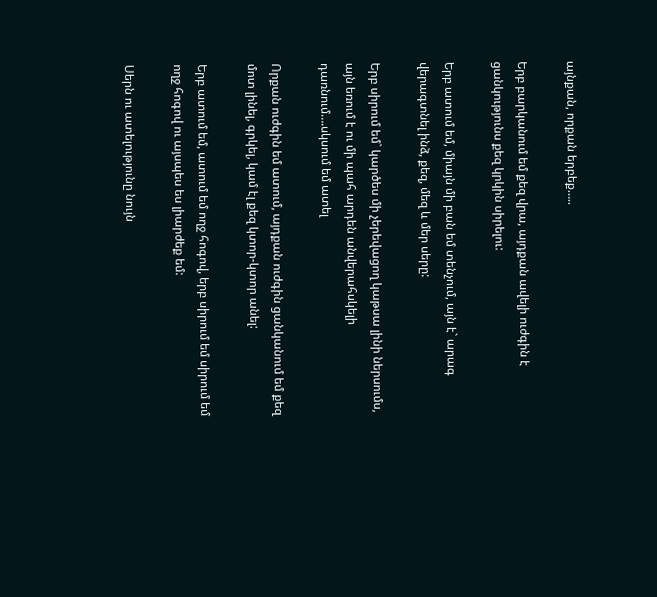այնքան, որքան երբեք…..

Երբ բարկանում եմ քեզ վրա, այդքան ավելի ուժգին է ցանկությունս քեզ կրկին սիրելու:

Երբ ատում եմ, միայն մի բան եմ տենչում, այն է` արագ վերագտնել ինձ, քեզ, մեզ և մեր սերը:

Երբ սիրում եմ` կարծես մի չերեվացող կաթսա լինի ներսումս, այն եռում է ու մի պահ արդեն անվերահսկելի դառնում….սկսում եմ ատել

Որքան ուժգին եմ ատում, այդքան ուժգին ցանկանում եմ քեզ մոտ լինել, գրկել, կամ էլ քեզ կտոր-կտոր անել:

Երբ ատում եմ, ատում եմ ողջ հոգով, երբ սիրում եմ սիրում եմ ողջ հոգով ու այսպես ես լիարժեք եմ:

Սերն ու ատելությունը նույն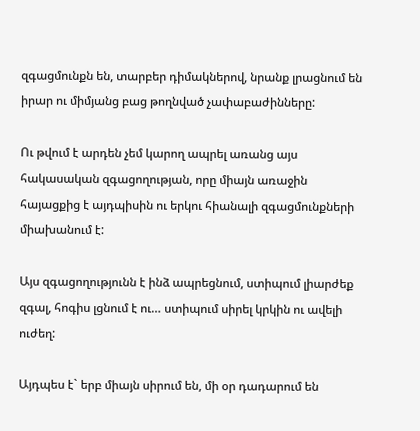զգացմունքն են, տարբեր դիմակներով, նրանք լրացնում են իրար ու միմյանց բաց թողնված չափաբաժինները:

Ու թվում է արդեն չեմ կարող ապրել առանց այս հակասական զգացողության, որը միայն առաջին հայացքից է այդպիսին ու երկու հիանալի զգացմունքների միախանում է:

Այս զգացողությունն է ինձ ապրեցնում, ստիպում լիարժեք զգալ, հոգիս լցնում է ու… ստիպում սիրել կրկին ու ավելի ուժեղ:

Այդպես է` երբ միայն սիրում են, մի օր դադարում են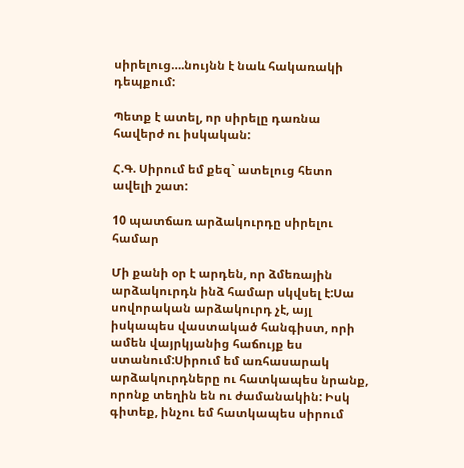սիրելուց….նույնն է նաև հակառակի դեպքում:

Պետք է ատել, որ սիրելը դառնա հավերժ ու իսկական:

Հ.Գ. Սիրում եմ քեզ` ատելուց հետո ավելի շատ:

10 պատճառ արձակուրդը սիրելու համար

Մի քանի օր է արդեն, որ ձմեռային արձակուրդն ինձ համար սկվսել է:Սա սովորական արձակուրդ չէ, այլ իսկապես վաստակած հանգիստ, որի ամեն վայրկյանից հաճույք ես ստանում:Սիրում եմ առհասարակ արձակուրդները ու հատկապես նրանք, որոնք տեղին են ու ժամանակին: Իսկ գիտեք, ինչու եմ հատկապես սիրում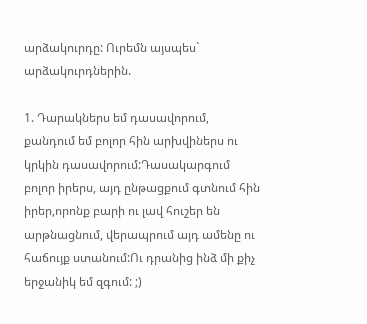արձակուրդը: Ուրեմն այսպես` արձակուրդներին.

1. Դարակներս եմ դասավորում, քանդում եմ բոլոր հին արխվիներս ու կրկին դասավորում:Դասակարգում բոլոր իրերս, այդ ընթացքում գտնում հին իրեր,որոնք բարի ու լավ հուշեր են արթնացնում, վերապրում այդ ամենը ու հաճույք ստանում:Ու դրանից ինձ մի քիչ երջանիկ եմ զգում: ;)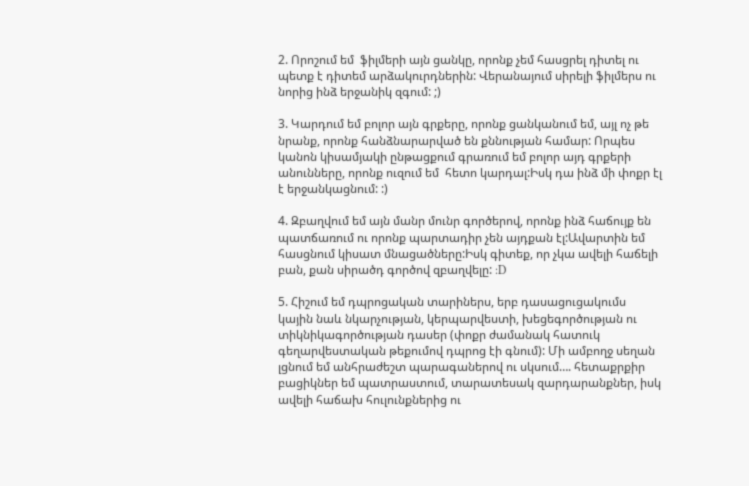2. Որոշում եմ  ֆիլմերի այն ցանկը, որոնք չեմ հասցրել դիտել ու պետք է դիտեմ արձակուրդներին: Վերանայում սիրելի ֆիլմերս ու նորից ինձ երջանիկ զգում: ;)

3. Կարդում եմ բոլոր այն գրքերը, որոնք ցանկանում եմ, այլ ոչ թե նրանք, որոնք հանձնարարված են քննության համար: Որպես կանոն կիսամյակի ընթացքում գրառում եմ բոլոր այդ գրքերի անունները, որոնք ուզում եմ  հետո կարդալ:Իսկ դա ինձ մի փոքր էլ է երջանկացնում: :)

4. Զբաղվում եմ այն մանր մունր գործերով, որոնք ինձ հաճույք են պատճառում ու որոնք պարտադիր չեն այդքան էլ:Ավարտին եմ հասցնում կիսատ մնացածները:Իսկ գիտեք, որ չկա ավելի հաճելի բան, քան սիրածդ գործով զբաղվելը: :D

5. Հիշում եմ դպրոցական տարիներս, երբ դասացուցակումս կային նաև նկարչության, կերպարվեստի, խեցեգործության ու տիկնիկագործության դասեր (փոքր ժամանակ հատուկ գեղարվեստական թեքումով դպրոց էի գնում): Մի ամբողջ սեղան լցնում եմ անհրաժեշտ պարագաներով ու սկսում…. հետաքրքիր բացիկներ եմ պատրաստում, տարատեսակ զարդարանքներ, իսկ ավելի հաճախ հուլունքներից ու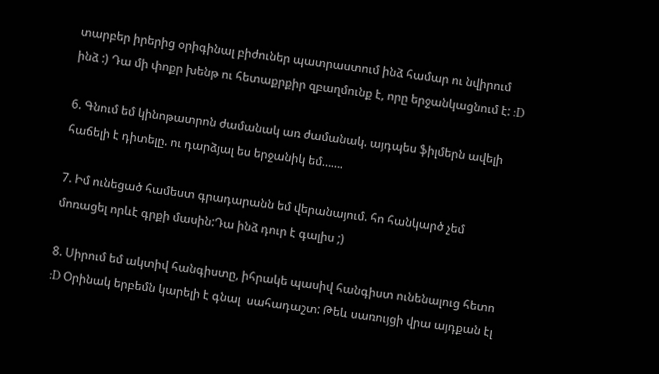տարբեր իրերից օրիգինալ բիժուներ պատրաստում ինձ համար ու նվիրում ինձ :) Դա մի փոքր խենթ ու հետաքրքիր զբաղմունք է, որը երջանկացնում է: :D

6. Գնում եմ կինոթատրոն ժամանակ առ ժամանակ. այդպես ֆիլմերն ավելի հաճելի է դիտելը. ու դարձյալ ես երջանիկ եմ…….

7. Իմ ունեցած համեստ գրադարանն եմ վերանայում. հո հանկարծ չեմ մոռացել որևէ գրքի մասին:Դա ինձ դուր է գալիս ;)

8. Սիրում եմ ակտիվ հանգիստը, իհրակե պասիվ հանգիստ ունենալուց հետո :D Օրինակ երբեմն կարելի է գնալ  սահադաշտ: Թեև սառույցի վրա այդքան էլ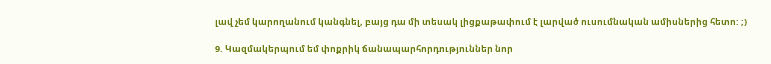լավ չեմ կարողանում կանգնել, բայց դա մի տեսակ լիցքաթափում է լարված ուսումնական ամիսներից հետո: ;)

9. Կազմակերպում եմ փոքրիկ ճանապարհորդություններ նոր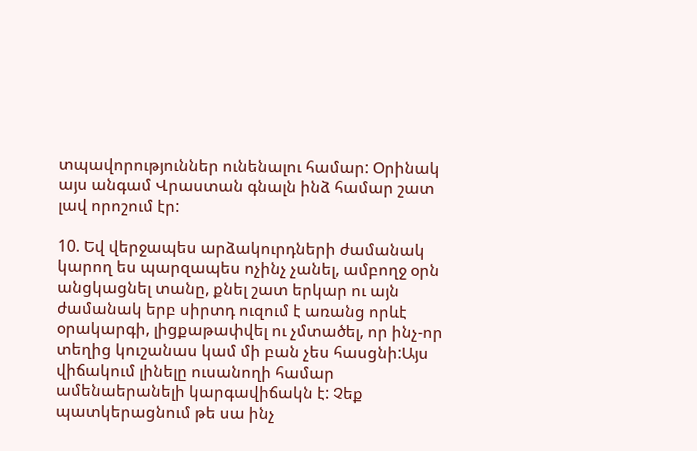տպավորություններ ունենալու համար: Օրինակ այս անգամ Վրաստան գնալն ինձ համար շատ լավ որոշում էր:

10. Եվ վերջապես արձակուրդների ժամանակ կարող ես պարզապես ոչինչ չանել, ամբողջ օրն անցկացնել տանը, քնել շատ երկար ու այն ժամանակ երբ սիրտդ ուզում է առանց որևէ օրակարգի, լիցքաթափվել ու չմտածել, որ ինչ-որ տեղից կուշանաս կամ մի բան չես հասցնի:Այս վիճակում լինելը ուսանողի համար ամենաերանելի կարգավիճակն է: Չեք պատկերացնում թե սա ինչ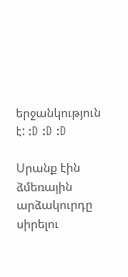երջանկություն է: :D :D :D

Սրանք էին ձմեռային արձակուրդը սիրելու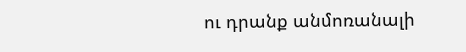ու դրանք անմոռանալի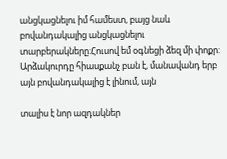անցկացնելու իմ համեստ, բայց նաև բովանդակալից անցկացնելու տարբերակները:Հուսով եմ օգնեցի ձեզ մի փոքր: Արձակուրդը հիասքանչ բան է, մանավանդ երբ այն բովանդակալից է լինում, այն

տալիս է նոր ազդակներ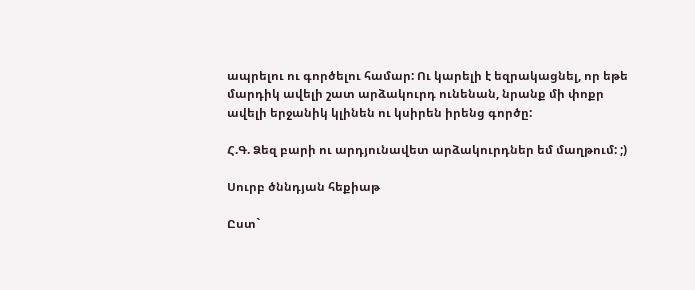ապրելու ու գործելու համար: Ու կարելի է եզրակացնել, որ եթե մարդիկ ավելի շատ արձակուրդ ունենան, նրանք մի փոքր ավելի երջանիկ կլինեն ու կսիրեն իրենց գործը:

Հ.Գ. Ձեզ բարի ու արդյունավետ արձակուրդներ եմ մաղթում: ;)

Սուրբ ծննդյան հեքիաթ

Ըստ`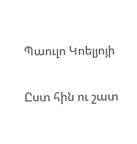Պաուլո Կոելյոյի

Ըստ հին ու շատ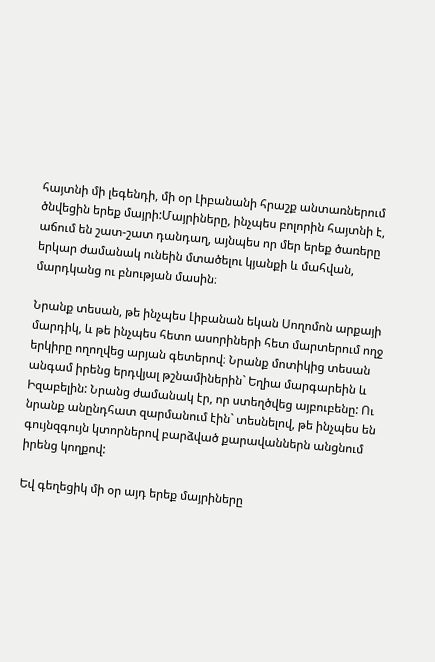հայտնի մի լեգենդի, մի օր Լիբանանի հրաշք անտառներում ծնվեցին երեք մայրի:Մայրիները, ինչպես բոլորին հայտնի է, աճում են շատ-շատ դանդաղ, այնպես որ մեր երեք ծառերը երկար ժամանակ ունեին մտածելու կյանքի և մահվան, մարդկանց ու բնության մասին։

Նրանք տեսան, թե ինչպես Լիբանան եկան Սողոմոն արքայի մարդիկ, և թե ինչպես հետո ասորիների հետ մարտերում ողջ երկիրը ողողվեց արյան գետերով։ Նրանք մոտիկից տեսան անգամ իրենց երդվյալ թշնամիներին` Եղիա մարգարեին և Իզաբելին: Նրանց ժամանակ էր, որ ստեղծվեց այբուբենը: Ու նրանք անընդհատ զարմանում էին` տեսնելով, թե ինչպես են գույնզգույն կտորներով բարձված քարավաններն անցնում իրենց կողքով:

Եվ գեղեցիկ մի օր այդ երեք մայրիները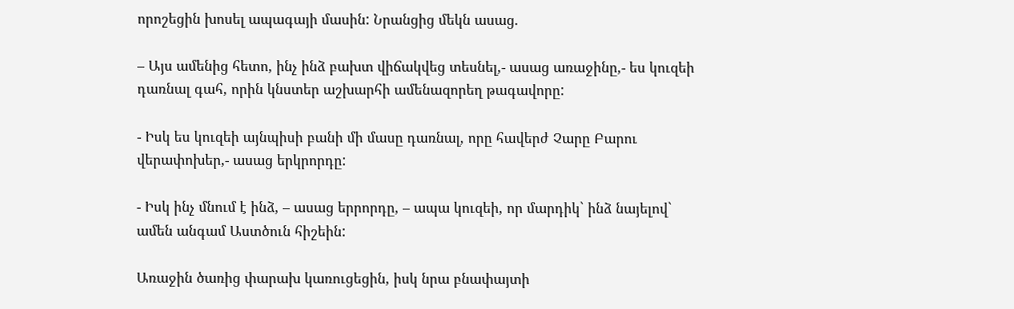որոշեցին խոսել ապագայի մասին: Նրանցից մեկն ասաց.

– Այս ամենից հետո, ինչ ինձ բախտ վիճակվեց տեսնել,- ասաց առաջինը,- ես կուզեի դառնալ գահ, որին կնստեր աշխարհի ամենազորեղ թագավորը:

- Իսկ ես կուզեի այնպիսի բանի մի մասը դառնալ, որը հավերժ Չարը Բարու վերափոխեր,- ասաց երկրորդը:

- Իսկ ինչ մնում է ինձ, – ասաց երրորդը, – ապա կուզեի, որ մարդիկ` ինձ նայելով` ամեն անգամ Աստծուն հիշեին:

Առաջին ծառից փարախ կառուցեցին, իսկ նրա բնափայտի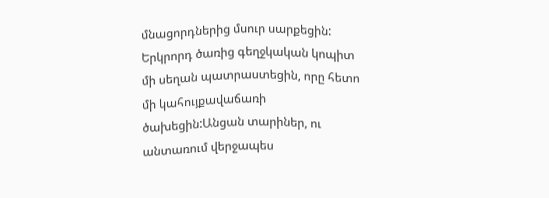մնացորդներից մսուր սարքեցին: Երկրորդ ծառից գեղջկական կոպիտ մի սեղան պատրաստեցին, որը հետո մի կահույքավաճառի ծախեցին:Անցան տարիներ, ու անտառում վերջապես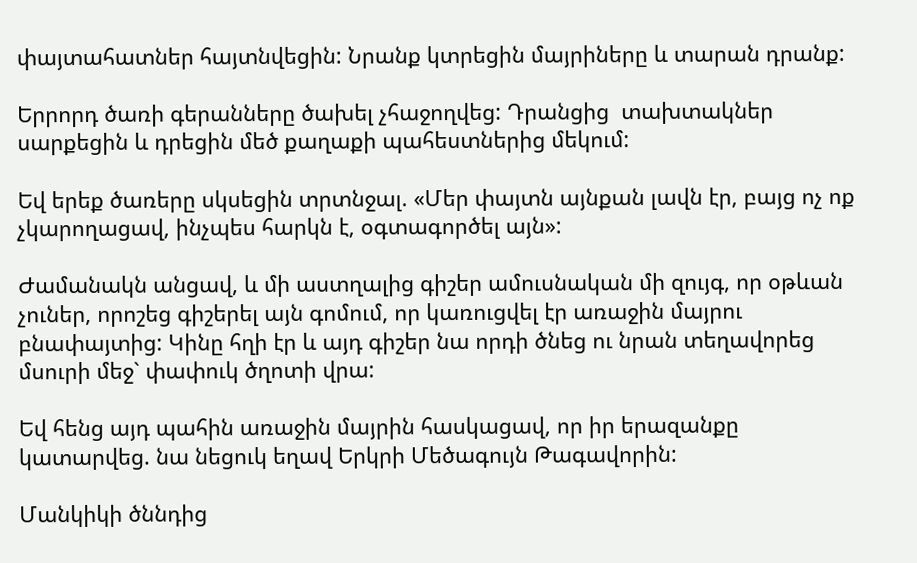փայտահատներ հայտնվեցին: Նրանք կտրեցին մայրիները և տարան դրանք:

Երրորդ ծառի գերանները ծախել չհաջողվեց: Դրանցից  տախտակներ սարքեցին և դրեցին մեծ քաղաքի պահեստներից մեկում:

Եվ երեք ծառերը սկսեցին տրտնջալ. «Մեր փայտն այնքան լավն էր, բայց ոչ ոք չկարողացավ, ինչպես հարկն է, օգտագործել այն»:

Ժամանակն անցավ, և մի աստղալից գիշեր ամուսնական մի զույգ, որ օթևան չուներ, որոշեց գիշերել այն գոմում, որ կառուցվել էր առաջին մայրու բնափայտից: Կինը հղի էր և այդ գիշեր նա որդի ծնեց ու նրան տեղավորեց մսուրի մեջ` փափուկ ծղոտի վրա:

Եվ հենց այդ պահին առաջին մայրին հասկացավ, որ իր երազանքը կատարվեց. նա նեցուկ եղավ Երկրի Մեծագույն Թագավորին:

Մանկիկի ծննդից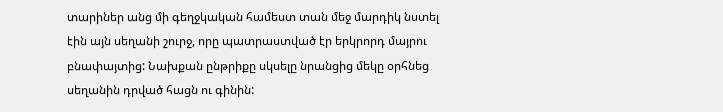տարիներ անց մի գեղջկական համեստ տան մեջ մարդիկ նստել էին այն սեղանի շուրջ, որը պատրաստված էր երկրորդ մայրու բնափայտից: Նախքան ընթրիքը սկսելը նրանցից մեկը օրհնեց սեղանին դրված հացն ու գինին: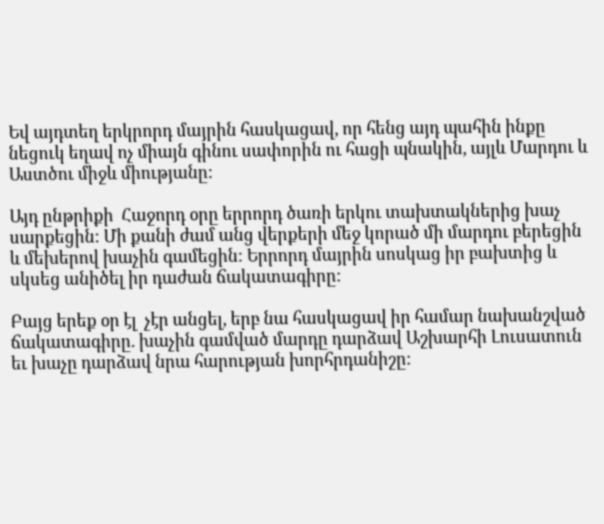Եվ այդտեղ երկրորդ մայրին հասկացավ, որ հենց այդ պահին ինքը նեցուկ եղավ ոչ միայն գինու սափորին ու հացի պնակին, այլև Մարդու և Աստծու միջև միությանը:

Այդ ընթրիքի  Հաջորդ օրը երրորդ ծառի երկու տախտակներից խաչ սարքեցին: Մի քանի ժամ անց վերքերի մեջ կորած մի մարդու բերեցին և մեխերով խաչին գամեցին: Երրորդ մայրին սոսկաց իր բախտից և սկսեց անիծել իր դաժան ճակատագիրը:

Բայց երեք օր էլ  չէր անցել, երբ նա հասկացավ իր համար նախանշված ճակատագիրը. խաչին գամված մարդը դարձավ Աշխարհի Լուսատուն եւ խաչը դարձավ նրա հարության խորհրդանիշը: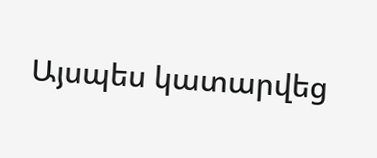Այսպես կատարվեց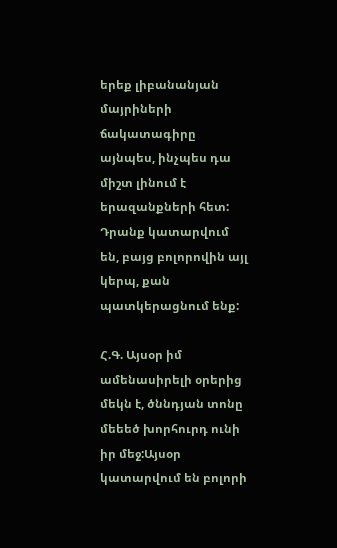երեք լիբանանյան մայրիների ճակատագիրը այնպես, ինչպես դա միշտ լինում է երազանքների հետ: Դրանք կատարվում են, բայց բոլորովին այլ կերպ, քան պատկերացնում ենք:

Հ.Գ. Այսօր իմ ամենասիրելի օրերից մեկն է, ծննդյան տոնը մեեեծ խորհուրդ ունի իր մեջ:Այսօր կատարվում են բոլորի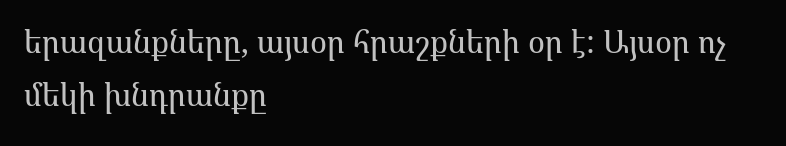երազանքները, այսօր հրաշքների օր է: Այսօր ոչ մեկի խնդրանքը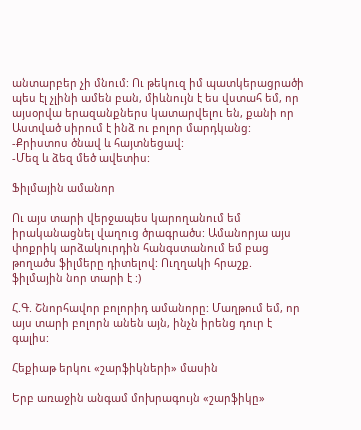անտարբեր չի մնում: Ու թեկուզ իմ պատկերացրածի պես էլ չլինի ամեն բան, միևնույն է ես վստահ եմ, որ այսօրվա երազանքներս կատարվելու են, քանի որ Աստված սիրում է ինձ ու բոլոր մարդկանց:
-Քրիստոս ծնավ և հայտնեցավ:
-Մեզ և ձեզ մեծ ավետիս:

Ֆիլմային ամանոր

Ու այս տարի վերջապես կարողանում եմ իրականացնել վաղուց ծրագրածս: Ամանորյա այս փոքրիկ արձակուրդին հանգստանում եմ բաց թողածս ֆիլմերը դիտելով: Ուղղակի հրաշք. ֆիլմային նոր տարի է :)

Հ.Գ. Շնորհավոր բոլորիդ ամանորը: Մաղթում եմ, որ այս տարի բոլորն անեն այն, ինչն իրենց դուր է գալիս:

Հեքիաթ երկու «շարֆիկների» մասին

Երբ առաջին անգամ մոխրագույն «շարֆիկը»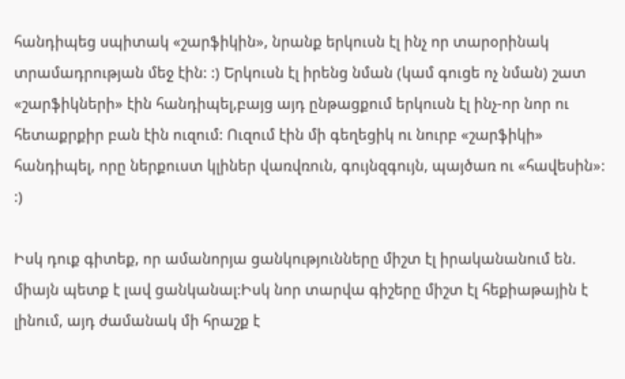հանդիպեց սպիտակ «շարֆիկին», նրանք երկուսն էլ ինչ որ տարօրինակ  տրամադրության մեջ էին: :) Երկուսն էլ իրենց նման (կամ գուցե ոչ նման) շատ «շարֆիկների» էին հանդիպել,բայց այդ ընթացքում երկուսն էլ ինչ-որ նոր ու հետաքրքիր բան էին ուզում: Ուզում էին մի գեղեցիկ ու նուրբ «շարֆիկի» հանդիպել, որը ներքուստ կլիներ վառվռուն, գույնզգույն, պայծառ ու «հավեսին»:  :)

Իսկ դուք գիտեք, որ ամանորյա ցանկությունները միշտ էլ իրականանում են. միայն պետք է լավ ցանկանալ:Իսկ նոր տարվա գիշերը միշտ էլ հեքիաթային է լինում, այդ ժամանակ մի հրաշք է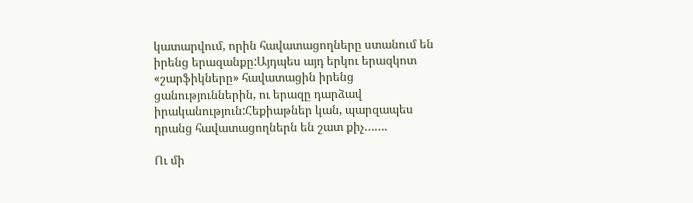կատարվում, որին հավատացողները ստանում են իրենց երազանքը:Այդպես այդ երկու երազկոտ «շարֆիկները» հավատացին իրենց ցանություններին, ու երազը դարձավ իրականություն:Հեքիաթներ կան, պարզապես դրանց հավատացողներն են շատ քիչ…….

Ու մի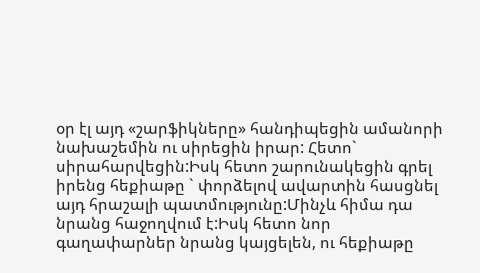օր էլ այդ «շարֆիկները» հանդիպեցին ամանորի նախաշեմին ու սիրեցին իրար: Հետո` սիրահարվեցին:Իսկ հետո շարունակեցին գրել իրենց հեքիաթը ` փորձելով ավարտին հասցնել այդ հրաշալի պատմությունը:Մինչև հիմա դա նրանց հաջողվում է:Իսկ հետո նոր գաղափարներ նրանց կայցելեն, ու հեքիաթը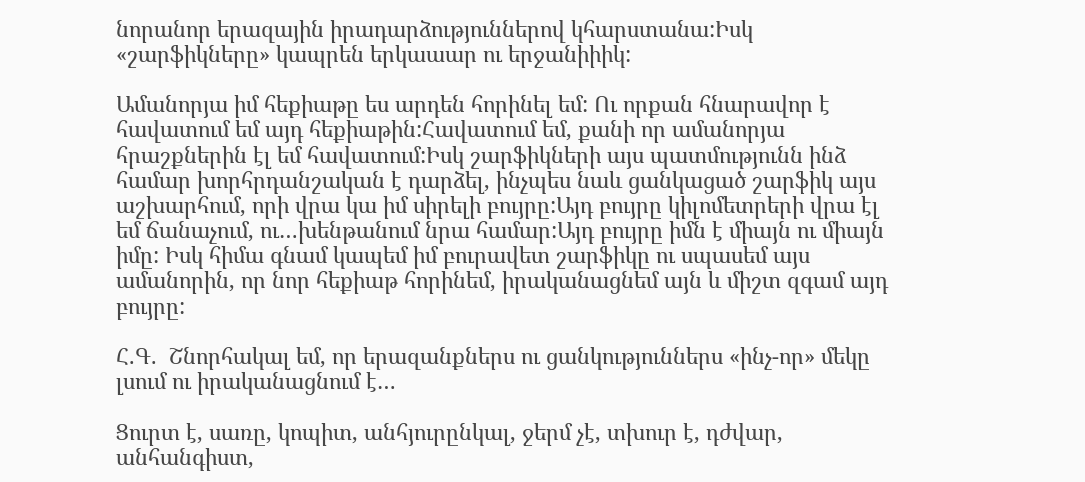նորանոր երազային իրադարձություններով կհարստանա:Իսկ «շարֆիկները» կապրեն երկաաար ու երջանիիիկ:

Ամանորյա իմ հեքիաթը ես արդեն հորինել եմ: Ու որքան հնարավոր է հավատում եմ այդ հեքիաթին:Հավատում եմ, քանի որ ամանորյա հրաշքներին էլ եմ հավատում:Իսկ շարֆիկների այս պատմությունն ինձ համար խորհրդանշական է դարձել, ինչպես նաև ցանկացած շարֆիկ այս աշխարհում, որի վրա կա իմ սիրելի բույրը:Այդ բույրը կիլոմետրերի վրա էլ եմ ճանաչում, ու…խենթանում նրա համար:Այդ բույրը իմն է միայն ու միայն իմը: Իսկ հիմա գնամ կապեմ իմ բուրավետ շարֆիկը ու սպասեմ այս ամանորին, որ նոր հեքիաթ հորինեմ, իրականացնեմ այն և միշտ զգամ այդ բույրը:

Հ.Գ.  Շնորհակալ եմ, որ երազանքներս ու ցանկություններս «ինչ-որ» մեկը լսում ու իրականացնում է…

Ցուրտ է, սառը, կոպիտ, անհյուրընկալ, ջերմ չէ, տխուր է, դժվար, անհանգիստ,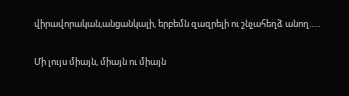վիրավորական,անցանկալի, երբեմն զազրելի ու շնչահեղձ անող…..

Մի լույս միայն, միայն ու միայն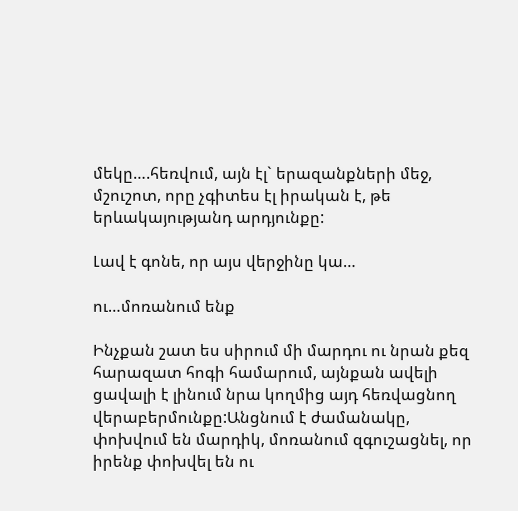մեկը….հեռվում, այն էլ` երազանքների մեջ, մշուշոտ, որը չգիտես էլ իրական է, թե երևակայությանդ արդյունքը:

Լավ է գոնե, որ այս վերջինը կա…

ու…մոռանում ենք

Ինչքան շատ ես սիրում մի մարդու ու նրան քեզ հարազատ հոգի համարում, այնքան ավելի ցավալի է լինում նրա կողմից այդ հեռվացնող վերաբերմունքը:Անցնում է ժամանակը, փոխվում են մարդիկ, մոռանում զգուշացնել, որ իրենք փոխվել են ու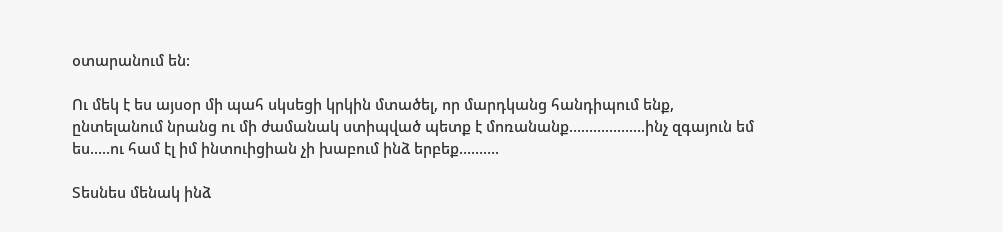օտարանում են:

Ու մեկ է ես այսօր մի պահ սկսեցի կրկին մտածել, որ մարդկանց հանդիպում ենք, ընտելանում նրանց ու մի ժամանակ ստիպված պետք է մոռանանք……………….ինչ զգայուն եմ ես…..ու համ էլ իմ ինտուիցիան չի խաբում ինձ երբեք……….

Տեսնես մենակ ինձ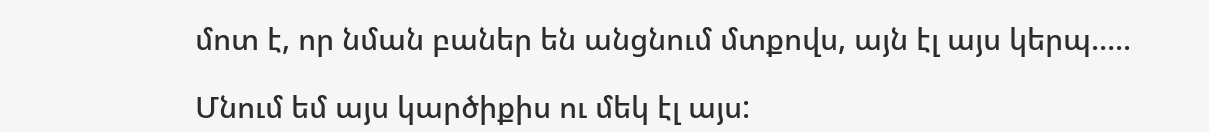մոտ է, որ նման բաներ են անցնում մտքովս, այն էլ այս կերպ…..

Մնում եմ այս կարծիքիս ու մեկ էլ այս: